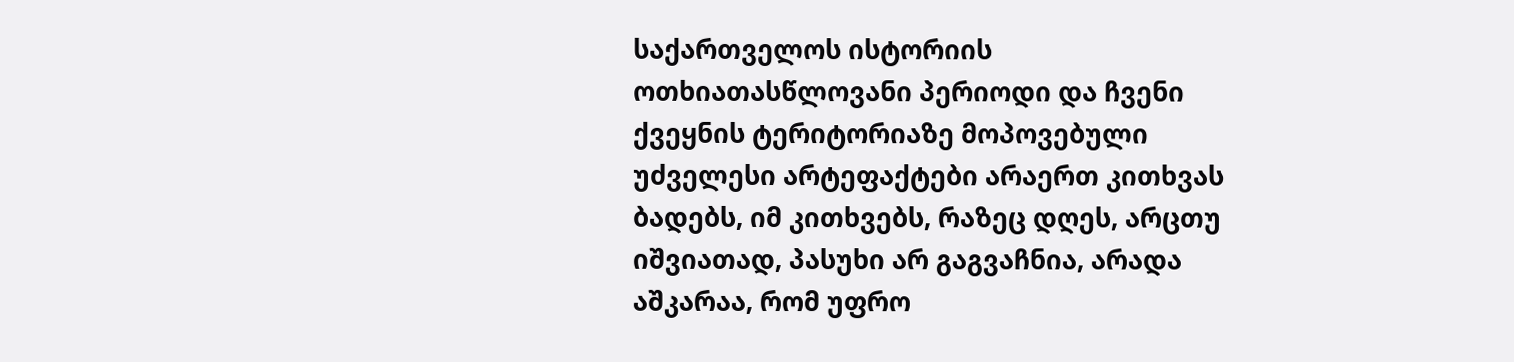საქართველოს ისტორიის ოთხიათასწლოვანი პერიოდი და ჩვენი ქვეყნის ტერიტორიაზე მოპოვებული უძველესი არტეფაქტები არაერთ კითხვას ბადებს, იმ კითხვებს, რაზეც დღეს, არცთუ იშვიათად, პასუხი არ გაგვაჩნია, არადა აშკარაა, რომ უფრო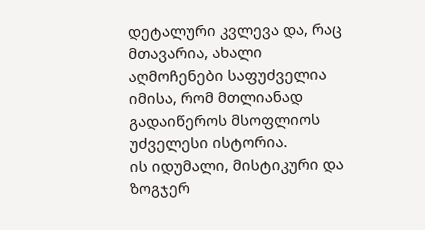დეტალური კვლევა და, რაც მთავარია, ახალი აღმოჩენები საფუძველია იმისა, რომ მთლიანად გადაიწეროს მსოფლიოს უძველესი ისტორია.
ის იდუმალი, მისტიკური და ზოგჯერ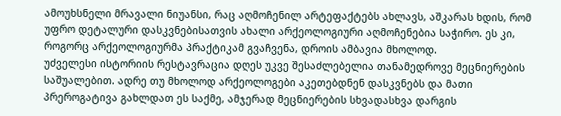ამოუხსნელი მრავალი ნიუანსი, რაც აღმოჩენილ არტეფაქტებს ახლავს, აშკარას ხდის, რომ უფრო დეტალური დასკვნებისათვის ახალი არქეოლოგიური აღმოჩენებია საჭირო. ეს კი, როგორც არქეოლოგიურმა პრაქტიკამ გვაჩვენა, დროის ამბავია მხოლოდ.
უძველესი ისტორიის რესტავრაცია დღეს უკვე შესაძლებელია თანამედროვე მეცნიერების საშუალებით. ადრე თუ მხოლოდ არქეოლოგები აკეთებდნენ დასკვნებს და მათი პრეროგატივა გახლდათ ეს საქმე, ამჯერად მეცნიერების სხვადასხვა დარგის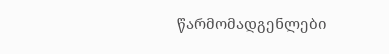წარმომადგენლები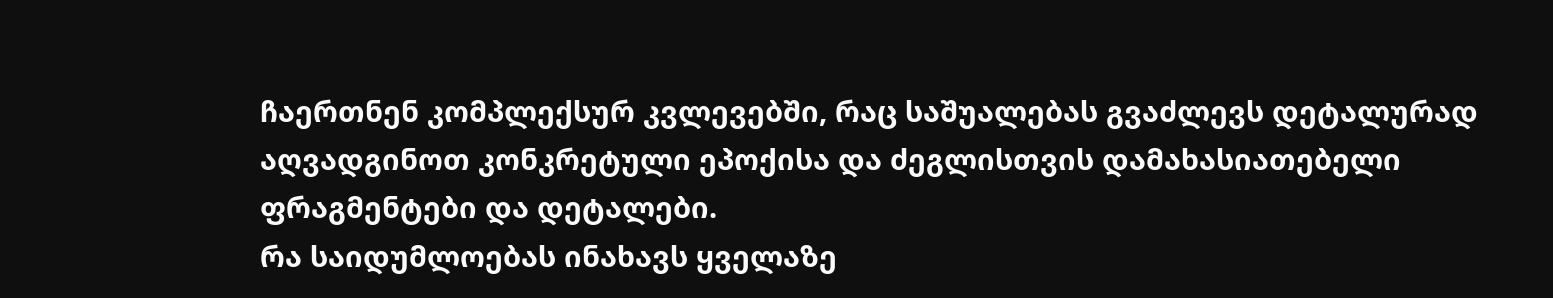ჩაერთნენ კომპლექსურ კვლევებში, რაც საშუალებას გვაძლევს დეტალურად აღვადგინოთ კონკრეტული ეპოქისა და ძეგლისთვის დამახასიათებელი ფრაგმენტები და დეტალები.
რა საიდუმლოებას ინახავს ყველაზე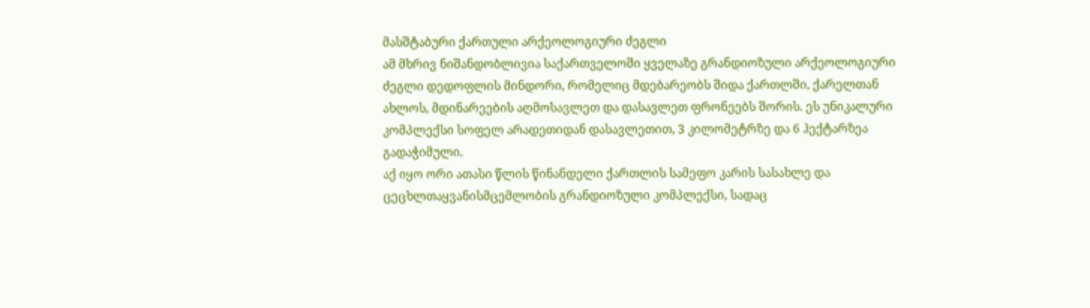მასშტაბური ქართული არქეოლოგიური ძეგლი
ამ მხრივ ნიშანდობლივია საქართველოში ყველაზე გრანდიოზული არქეოლოგიური ძეგლი დედოფლის მინდორი, რომელიც მდებარეობს შიდა ქართლში, ქარელთან ახლოს, მდინარეების აღმოსავლეთ და დასავლეთ ფრონეებს შორის. ეს უნიკალური კომპლექსი სოფელ არადეთიდან დასავლეთით, 3 კილომეტრზე და 6 ჰექტარზეა გადაჭიმული.
აქ იყო ორი ათასი წლის წინანდელი ქართლის სამეფო კარის სასახლე და ცეცხლთაყვანისმცემლობის გრანდიოზული კომპლექსი, სადაც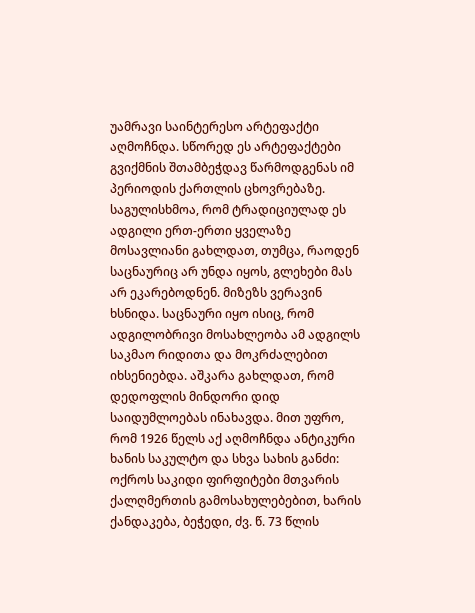უამრავი საინტერესო არტეფაქტი აღმოჩნდა. სწორედ ეს არტეფაქტები გვიქმნის შთამბეჭდავ წარმოდგენას იმ პერიოდის ქართლის ცხოვრებაზე.
საგულისხმოა, რომ ტრადიციულად ეს ადგილი ერთ-ერთი ყველაზე მოსავლიანი გახლდათ, თუმცა, რაოდენ საცნაურიც არ უნდა იყოს, გლეხები მას არ ეკარებოდნენ. მიზეზს ვერავინ ხსნიდა. საცნაური იყო ისიც, რომ ადგილობრივი მოსახლეობა ამ ადგილს საკმაო რიდითა და მოკრძალებით იხსენიებდა. აშკარა გახლდათ, რომ დედოფლის მინდორი დიდ საიდუმლოებას ინახავდა. მით უფრო, რომ 1926 წელს აქ აღმოჩნდა ანტიკური ხანის საკულტო და სხვა სახის განძი: ოქროს საკიდი ფირფიტები მთვარის ქალღმერთის გამოსახულებებით, ხარის ქანდაკება, ბეჭედი, ძვ. წ. 73 წლის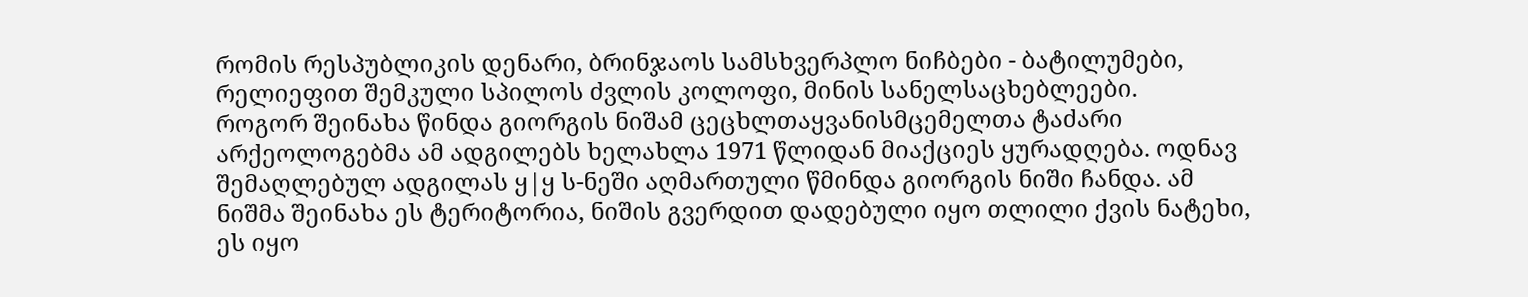რომის რესპუბლიკის დენარი, ბრინჯაოს სამსხვერპლო ნიჩბები - ბატილუმები, რელიეფით შემკული სპილოს ძვლის კოლოფი, მინის სანელსაცხებლეები.
როგორ შეინახა წინდა გიორგის ნიშამ ცეცხლთაყვანისმცემელთა ტაძარი
არქეოლოგებმა ამ ადგილებს ხელახლა 1971 წლიდან მიაქციეს ყურადღება. ოდნავ შემაღლებულ ადგილას ყ|ყ ს-ნეში აღმართული წმინდა გიორგის ნიში ჩანდა. ამ ნიშმა შეინახა ეს ტერიტორია, ნიშის გვერდით დადებული იყო თლილი ქვის ნატეხი, ეს იყო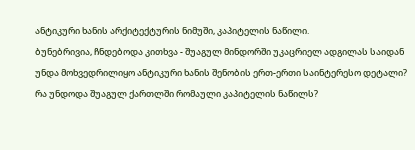ანტიკური ხანის არქიტექტურის ნიმუში, კაპიტელის ნაწილი.
ბუნებრივია, ჩნდებოდა კითხვა - შუაგულ მინდორში უკაცრიელ ადგილას საიდან უნდა მოხვედრილიყო ანტიკური ხანის შენობის ერთ-ერთი საინტერესო დეტალი? რა უნდოდა შუაგულ ქართლში რომაული კაპიტელის ნაწილს?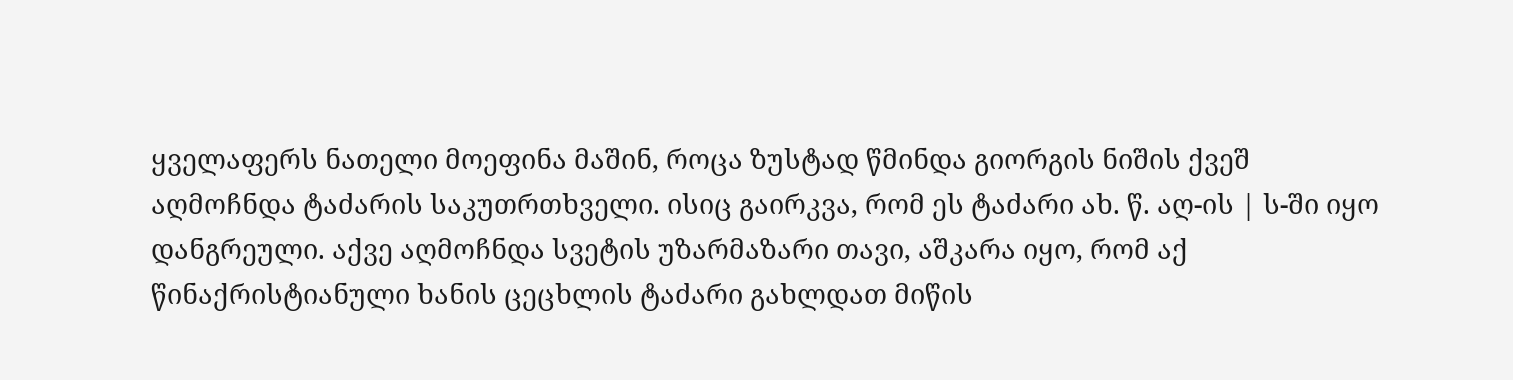ყველაფერს ნათელი მოეფინა მაშინ, როცა ზუსტად წმინდა გიორგის ნიშის ქვეშ აღმოჩნდა ტაძარის საკუთრთხველი. ისიც გაირკვა, რომ ეს ტაძარი ახ. წ. აღ-ის | ს-ში იყო დანგრეული. აქვე აღმოჩნდა სვეტის უზარმაზარი თავი, აშკარა იყო, რომ აქ წინაქრისტიანული ხანის ცეცხლის ტაძარი გახლდათ მიწის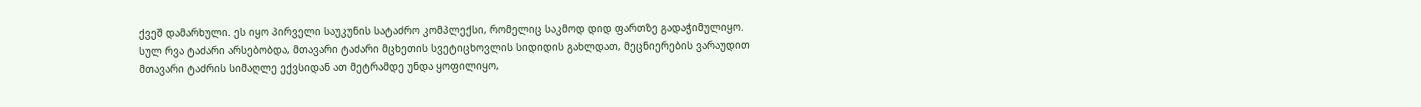ქვეშ დამარხული. ეს იყო პირველი საუკუნის სატაძრო კომპლექსი, რომელიც საკმოდ დიდ ფართზე გადაჭიმულიყო.
სულ რვა ტაძარი არსებობდა, მთავარი ტაძარი მცხეთის სვეტიცხოვლის სიდიდის გახლდათ, მეცნიერების ვარაუდით მთავარი ტაძრის სიმაღლე ექვსიდან ათ მეტრამდე უნდა ყოფილიყო,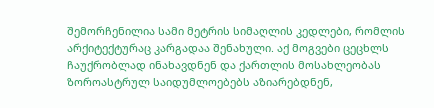შემორჩენილია სამი მეტრის სიმაღლის კედლები, რომლის არქიტექტურაც კარგადაა შენახული. აქ მოგვები ცეცხლს ჩაუქრობლად ინახავდნენ და ქართლის მოსახლეობას ზოროასტრულ საიდუმლოებებს აზიარებდნენ,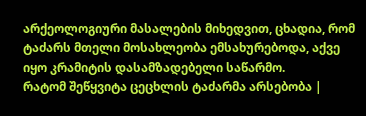არქეოლოგიური მასალების მიხედვით, ცხადია, რომ ტაძარს მთელი მოსახლეობა ემსახურებოდა, აქვე იყო კრამიტის დასამზადებელი საწარმო.
რატომ შეწყვიტა ცეცხლის ტაძარმა არსებობა |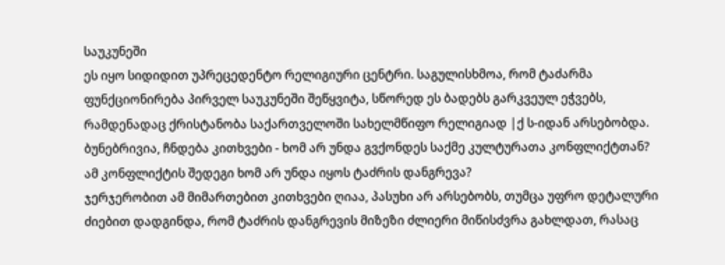საუკუნეში
ეს იყო სიდიდით უპრეცედენტო რელიგიური ცენტრი. საგულისხმოა, რომ ტაძარმა ფუნქციონირება პირველ საუკუნეში შეწყვიტა, სწორედ ეს ბადებს გარკვეულ ეჭვებს, რამდენადაც ქრისტანობა საქართველოში სახელმწიფო რელიგიად |ქ ს-იდან არსებობდა.
ბუნებრივია, ჩნდება კითხვები - ხომ არ უნდა გვქონდეს საქმე კულტურათა კონფლიქტთან? ამ კონფლიქტის შედეგი ხომ არ უნდა იყოს ტაძრის დანგრევა?
ჯერჯერობით ამ მიმართებით კითხვები ღიაა, პასუხი არ არსებობს, თუმცა უფრო დეტალური ძიებით დადგინდა, რომ ტაძრის დანგრევის მიზეზი ძლიერი მიწისძვრა გახლდათ, რასაც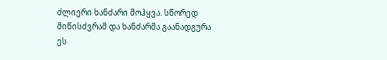ძლიერი ხანძარი მოჰყვა. სწორედ მიწისძვრამ და ხანძარმა გაანადგურა ეს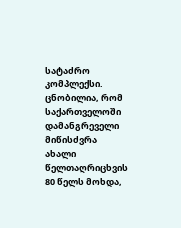სატაძრო კომპლექსი. ცნობილია, რომ საქართველოში დამანგრეველი მიწისძვრა ახალი წელთაღრიცხვის 80 წელს მოხდა,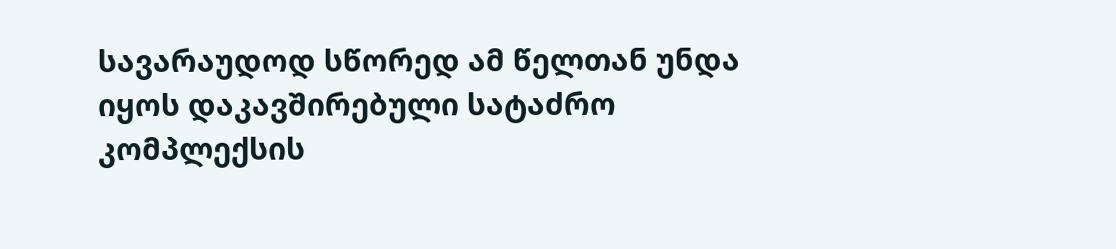სავარაუდოდ სწორედ ამ წელთან უნდა იყოს დაკავშირებული სატაძრო კომპლექსის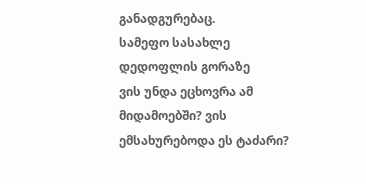განადგურებაც.
სამეფო სასახლე დედოფლის გორაზე
ვის უნდა ეცხოვრა ამ მიდამოებში? ვის ემსახურებოდა ეს ტაძარი?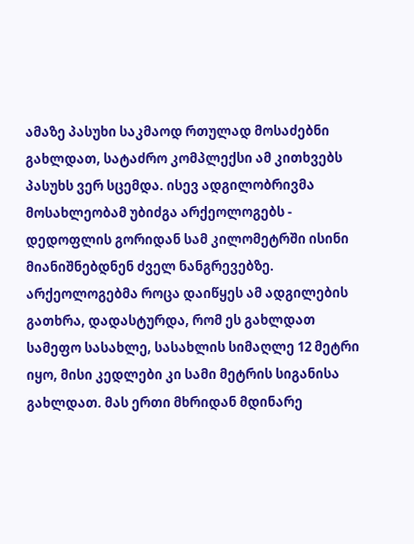ამაზე პასუხი საკმაოდ რთულად მოსაძებნი გახლდათ, სატაძრო კომპლექსი ამ კითხვებს პასუხს ვერ სცემდა. ისევ ადგილობრივმა მოსახლეობამ უბიძგა არქეოლოგებს - დედოფლის გორიდან სამ კილომეტრში ისინი მიანიშნებდნენ ძველ ნანგრევებზე.
არქეოლოგებმა როცა დაიწყეს ამ ადგილების გათხრა, დადასტურდა, რომ ეს გახლდათ სამეფო სასახლე, სასახლის სიმაღლე 12 მეტრი იყო, მისი კედლები კი სამი მეტრის სიგანისა გახლდათ. მას ერთი მხრიდან მდინარე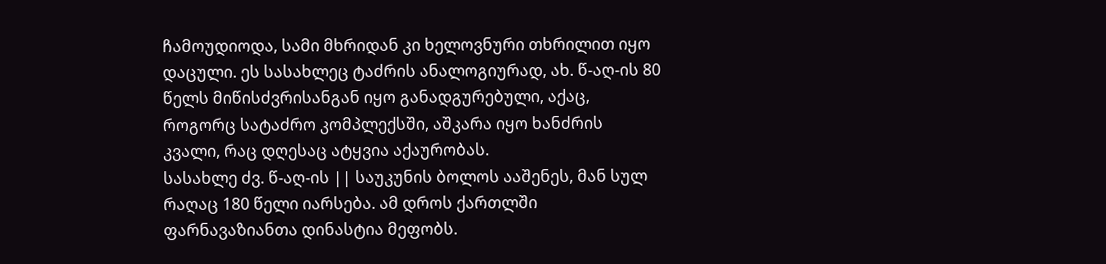ჩამოუდიოდა, სამი მხრიდან კი ხელოვნური თხრილით იყო დაცული. ეს სასახლეც ტაძრის ანალოგიურად, ახ. წ-აღ-ის 80 წელს მიწისძვრისანგან იყო განადგურებული, აქაც, როგორც სატაძრო კომპლექსში, აშკარა იყო ხანძრის კვალი, რაც დღესაც ატყვია აქაურობას.
სასახლე ძვ. წ-აღ-ის || საუკუნის ბოლოს ააშენეს, მან სულ რაღაც 180 წელი იარსება. ამ დროს ქართლში ფარნავაზიანთა დინასტია მეფობს.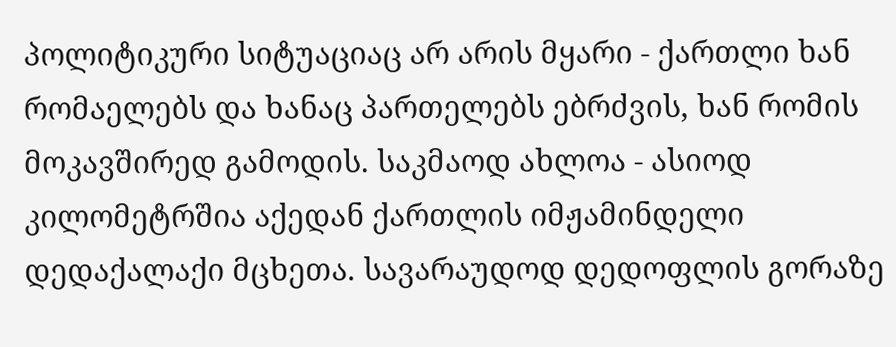პოლიტიკური სიტუაციაც არ არის მყარი - ქართლი ხან რომაელებს და ხანაც პართელებს ებრძვის, ხან რომის მოკავშირედ გამოდის. საკმაოდ ახლოა - ასიოდ კილომეტრშია აქედან ქართლის იმჟამინდელი დედაქალაქი მცხეთა. სავარაუდოდ დედოფლის გორაზე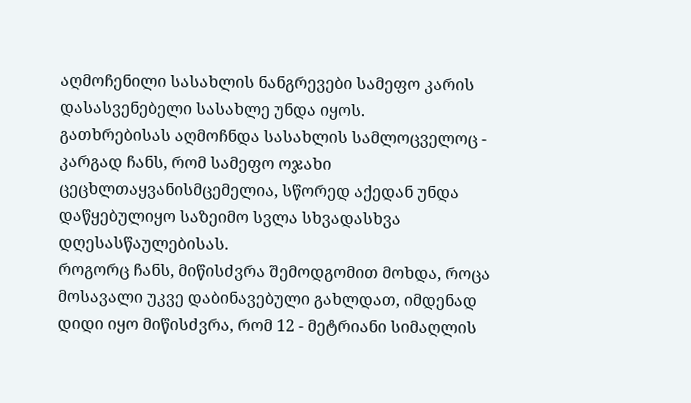აღმოჩენილი სასახლის ნანგრევები სამეფო კარის დასასვენებელი სასახლე უნდა იყოს.
გათხრებისას აღმოჩნდა სასახლის სამლოცველოც - კარგად ჩანს, რომ სამეფო ოჯახი ცეცხლთაყვანისმცემელია, სწორედ აქედან უნდა დაწყებულიყო საზეიმო სვლა სხვადასხვა დღესასწაულებისას.
როგორც ჩანს, მიწისძვრა შემოდგომით მოხდა, როცა მოსავალი უკვე დაბინავებული გახლდათ, იმდენად დიდი იყო მიწისძვრა, რომ 12 - მეტრიანი სიმაღლის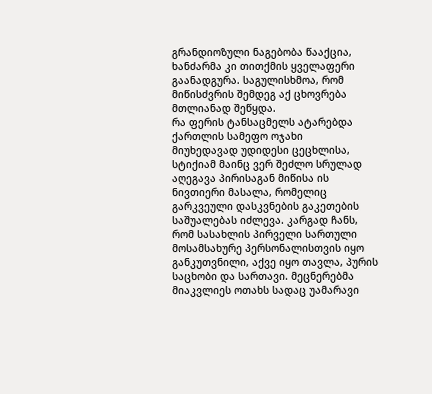გრანდიოზული ნაგებობა წააქცია, ხანძარმა კი თითქმის ყველაფერი გაანადგურა. საგულისხმოა, რომ მიწისძვრის შემდეგ აქ ცხოვრება მთლიანად შეწყდა.
რა ფერის ტანსაცმელს ატარებდა ქართლის სამეფო ოჯახი
მიუხედავად უდიდესი ცეცხლისა, სტიქიამ მაინც ვერ შეძლო სრულად აღეგავა პირისაგან მიწისა ის ნივთიერი მასალა, რომელიც გარკვეული დასკვნების გაკეთების საშუალებას იძლევა. კარგად ჩანს, რომ სასახლის პირველი სართული მოსამსახურე პერსონალისთვის იყო განკუთვნილი, აქვე იყო თავლა, პურის საცხობი და სართავი. მეცნერებმა მიაკვლიეს ოთახს სადაც უამარავი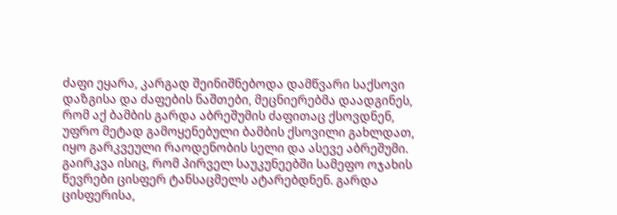ძაფი ეყარა, კარგად შეინიშნებოდა დამწვარი საქსოვი დაზგისა და ძაფების ნაშთები, მეცნიერებმა დაადგინეს, რომ აქ ბამბის გარდა აბრეშუმის ძაფითაც ქსოვდნენ, უფრო მეტად გამოყენებული ბამბის ქსოვილი გახლდათ, იყო გარკვეული რაოდენობის სელი და ასევე აბრეშუმი.
გაირკვა ისიც, რომ პირველ საუკუნეებში სამეფო ოჯახის წევრები ცისფერ ტანსაცმელს ატარებდნენ. გარდა ცისფერისა,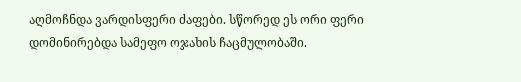აღმოჩნდა ვარდისფერი ძაფები. სწორედ ეს ორი ფერი დომინირებდა სამეფო ოჯახის ჩაცმულობაში.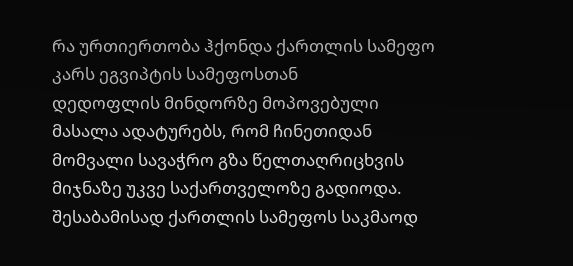რა ურთიერთობა ჰქონდა ქართლის სამეფო კარს ეგვიპტის სამეფოსთან
დედოფლის მინდორზე მოპოვებული მასალა ადატურებს, რომ ჩინეთიდან მომვალი სავაჭრო გზა წელთაღრიცხვის მიჯნაზე უკვე საქართველოზე გადიოდა. შესაბამისად ქართლის სამეფოს საკმაოდ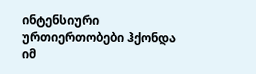ინტენსიური ურთიერთობები ჰქონდა იმ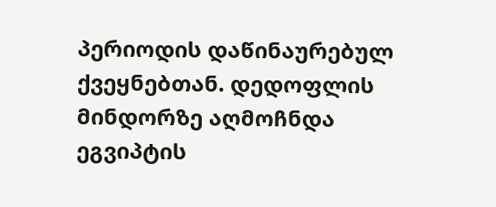პერიოდის დაწინაურებულ ქვეყნებთან. დედოფლის მინდორზე აღმოჩნდა ეგვიპტის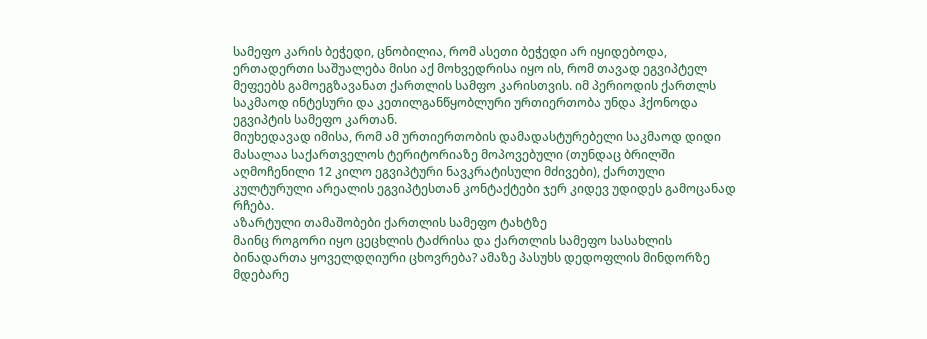სამეფო კარის ბეჭედი, ცნობილია, რომ ასეთი ბეჭედი არ იყიდებოდა, ერთადერთი საშუალება მისი აქ მოხვედრისა იყო ის, რომ თავად ეგვიპტელ მეფეებს გამოეგზავანათ ქართლის სამფო კარისთვის. იმ პერიოდის ქართლს საკმაოდ ინტესური და კეთილგანწყობლური ურთიერთობა უნდა ჰქონოდა ეგვიპტის სამეფო კართან.
მიუხედავად იმისა, რომ ამ ურთიერთობის დამადასტურებელი საკმაოდ დიდი მასალაა საქართველოს ტერიტორიაზე მოპოვებული (თუნდაც ბრილში აღმოჩენილი 12 კილო ეგვიპტური ნავკრატისული მძივები), ქართული კულტურული არეალის ეგვიპტესთან კონტაქტები ჯერ კიდევ უდიდეს გამოცანად რჩება.
აზარტული თამაშობები ქართლის სამეფო ტახტზე
მაინც როგორი იყო ცეცხლის ტაძრისა და ქართლის სამეფო სასახლის ბინადართა ყოველდღიური ცხოვრება? ამაზე პასუხს დედოფლის მინდორზე მდებარე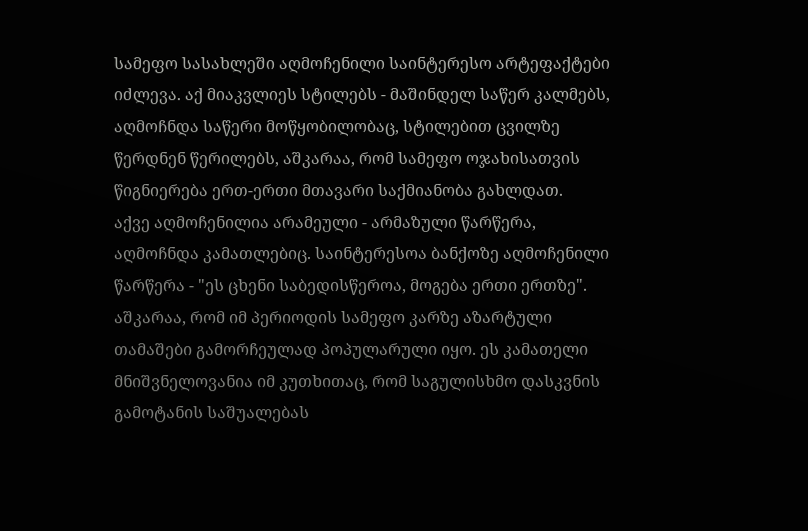სამეფო სასახლეში აღმოჩენილი საინტერესო არტეფაქტები იძლევა. აქ მიაკვლიეს სტილებს - მაშინდელ საწერ კალმებს, აღმოჩნდა საწერი მოწყობილობაც, სტილებით ცვილზე წერდნენ წერილებს, აშკარაა, რომ სამეფო ოჯახისათვის წიგნიერება ერთ-ერთი მთავარი საქმიანობა გახლდათ.
აქვე აღმოჩენილია არამეული - არმაზული წარწერა, აღმოჩნდა კამათლებიც. საინტერესოა ბანქოზე აღმოჩენილი წარწერა - "ეს ცხენი საბედისწეროა, მოგება ერთი ერთზე". აშკარაა, რომ იმ პერიოდის სამეფო კარზე აზარტული თამაშები გამორჩეულად პოპულარული იყო. ეს კამათელი მნიშვნელოვანია იმ კუთხითაც, რომ საგულისხმო დასკვნის გამოტანის საშუალებას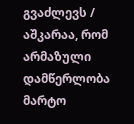გვაძლევს / აშკარაა, რომ არმაზული დამწერლობა მარტო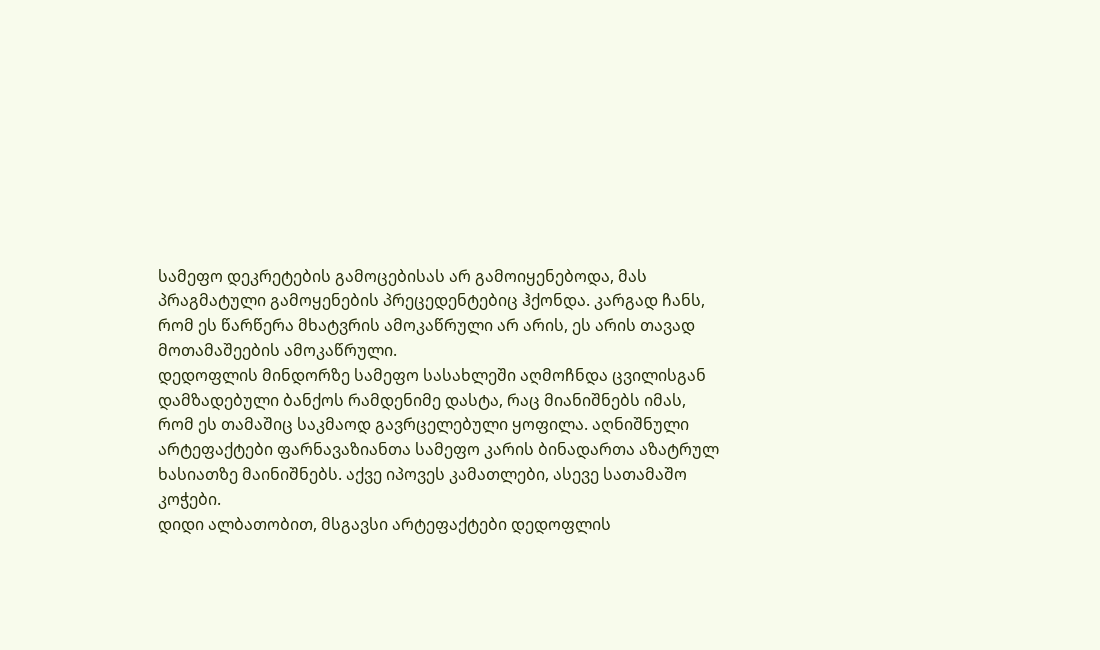სამეფო დეკრეტების გამოცებისას არ გამოიყენებოდა, მას პრაგმატული გამოყენების პრეცედენტებიც ჰქონდა. კარგად ჩანს, რომ ეს წარწერა მხატვრის ამოკაწრული არ არის, ეს არის თავად მოთამაშეების ამოკაწრული.
დედოფლის მინდორზე სამეფო სასახლეში აღმოჩნდა ცვილისგან დამზადებული ბანქოს რამდენიმე დასტა, რაც მიანიშნებს იმას, რომ ეს თამაშიც საკმაოდ გავრცელებული ყოფილა. აღნიშნული არტეფაქტები ფარნავაზიანთა სამეფო კარის ბინადართა აზატრულ ხასიათზე მაინიშნებს. აქვე იპოვეს კამათლები, ასევე სათამაშო კოჭები.
დიდი ალბათობით, მსგავსი არტეფაქტები დედოფლის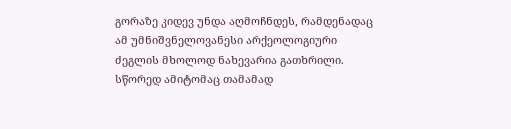გორაზე კიდევ უნდა აღმოჩნდეს, რამდენადაც ამ უმნიშვნელოვანესი არქეოლოგიური ძეგლის მხოლოდ ნახევარია გათხრილი. სწორედ ამიტომაც თამამად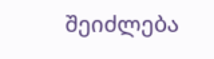შეიძლება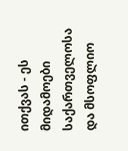ითქვას - ეს მიდამოები საქართველოსა და მსოფლიო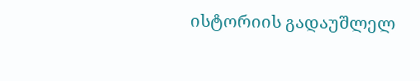ისტორიის გადაუშლელ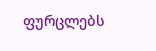ფურცლებს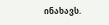ინახავს.